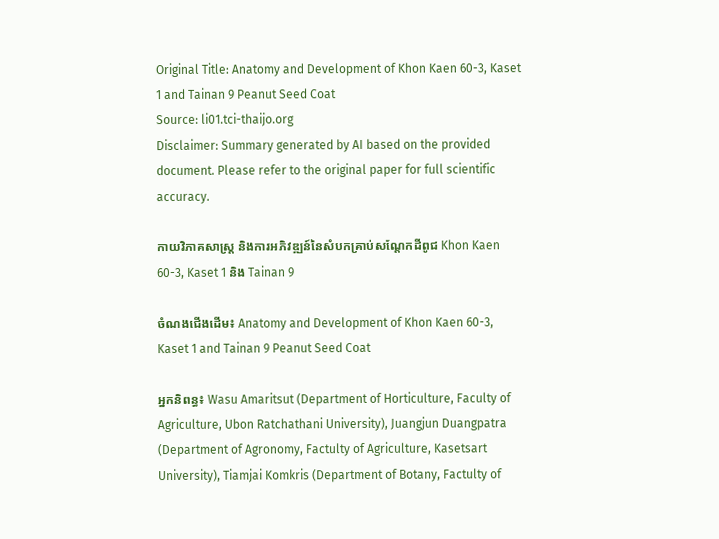Original Title: Anatomy and Development of Khon Kaen 60-3, Kaset 1 and Tainan 9 Peanut Seed Coat
Source: li01.tci-thaijo.org
Disclaimer: Summary generated by AI based on the provided document. Please refer to the original paper for full scientific accuracy.

កាយវិភាគសាស្ត្រ និងការអភិវឌ្ឍន៍នៃសំបកគ្រាប់សណ្តែកដីពូជ Khon Kaen 60-3, Kaset 1 និង Tainan 9

ចំណងជើងដើម៖ Anatomy and Development of Khon Kaen 60-3, Kaset 1 and Tainan 9 Peanut Seed Coat

អ្នកនិពន្ធ៖ Wasu Amaritsut (Department of Horticulture, Faculty of Agriculture, Ubon Ratchathani University), Juangjun Duangpatra (Department of Agronomy, Factulty of Agriculture, Kasetsart University), Tiamjai Komkris (Department of Botany, Factulty of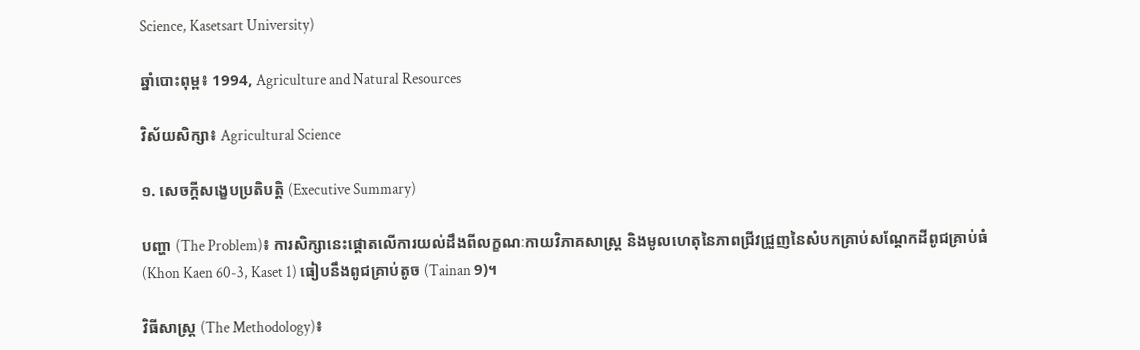Science, Kasetsart University)

ឆ្នាំបោះពុម្ព៖ 1994, Agriculture and Natural Resources

វិស័យសិក្សា៖ Agricultural Science

១. សេចក្តីសង្ខេបប្រតិបត្តិ (Executive Summary)

បញ្ហា (The Problem)៖ ការសិក្សានេះផ្តោតលើការយល់ដឹងពីលក្ខណៈកាយវិភាគសាស្ត្រ និងមូលហេតុនៃភាពជ្រីវជ្រួញនៃសំបកគ្រាប់សណ្តែកដីពូជគ្រាប់ធំ (Khon Kaen 60-3, Kaset 1) ធៀបនឹងពូជគ្រាប់តូច (Tainan 9)។

វិធីសាស្ត្រ (The Methodology)៖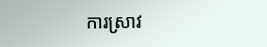ការស្រាវ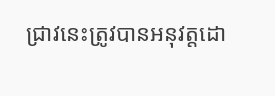ជ្រាវនេះត្រូវបានអនុវត្តដោ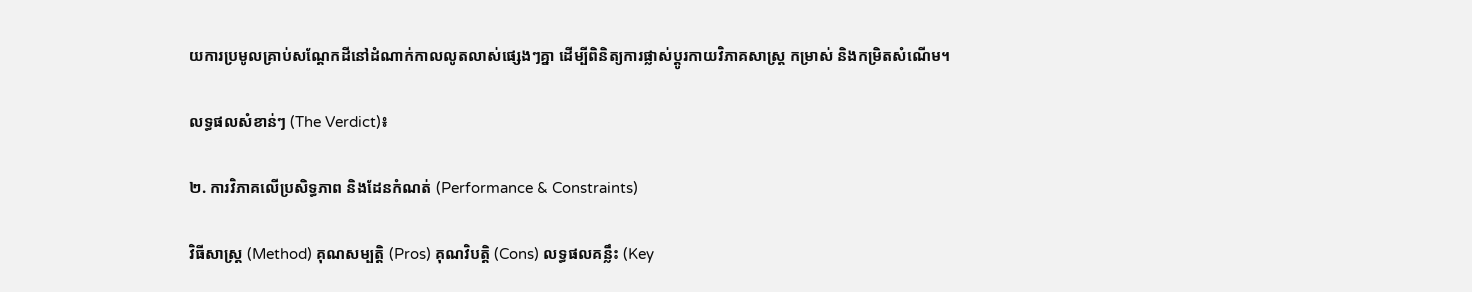យការប្រមូលគ្រាប់សណ្តែកដីនៅដំណាក់កាលលូតលាស់ផ្សេងៗគ្នា ដើម្បីពិនិត្យការផ្លាស់ប្តូរកាយវិភាគសាស្ត្រ កម្រាស់ និងកម្រិតសំណើម។

លទ្ធផលសំខាន់ៗ (The Verdict)៖

២. ការវិភាគលើប្រសិទ្ធភាព និងដែនកំណត់ (Performance & Constraints)

វិធីសាស្ត្រ (Method) គុណសម្បត្តិ (Pros) គុណវិបត្តិ (Cons) លទ្ធផលគន្លឹះ (Key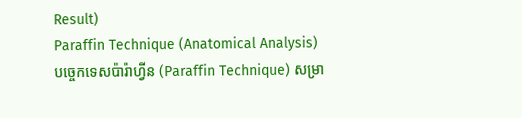Result)
Paraffin Technique (Anatomical Analysis)
បច្ចេកទេសប៉ារ៉ាហ្វីន (Paraffin Technique) សម្រា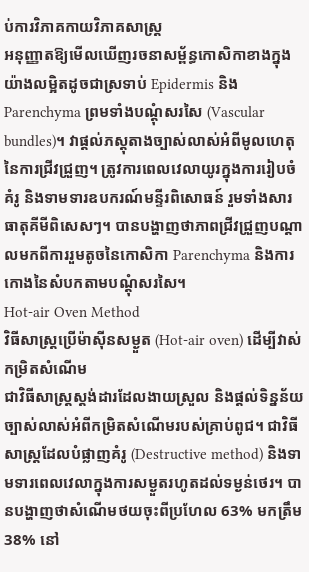ប់ការវិភាគកាយវិភាគសាស្ត្រ
អនុញ្ញាតឱ្យមើលឃើញរចនាសម្ព័ន្ធកោសិកាខាងក្នុងយ៉ាងលម្អិតដូចជាស្រទាប់ Epidermis និង Parenchyma ព្រមទាំងបណ្តុំសរសៃ (Vascular bundles)។ វាផ្តល់ភស្តុតាងច្បាស់លាស់អំពីមូលហេតុនៃការជ្រីវជ្រួញ។ ត្រូវការពេលវេលាយូរក្នុងការរៀបចំគំរូ និងទាមទារឧបករណ៍មន្ទីរពិសោធន៍ រួមទាំងសារធាតុគីមីពិសេសៗ។ បានបង្ហាញថាភាពជ្រីវជ្រួញបណ្តាលមកពីការរួមតូចនៃកោសិកា Parenchyma និងការកោងនៃសំបកតាមបណ្តុំសរសៃ។
Hot-air Oven Method
វិធីសាស្ត្រប្រើម៉ាស៊ីនសម្ងួត (Hot-air oven) ដើម្បីវាស់កម្រិតសំណើម
ជាវិធីសាស្ត្រស្តង់ដារដែលងាយស្រួល និងផ្តល់ទិន្នន័យច្បាស់លាស់អំពីកម្រិតសំណើមរបស់គ្រាប់ពូជ។ ជាវិធីសាស្ត្រដែលបំផ្លាញគំរូ (Destructive method) និងទាមទារពេលវេលាក្នុងការសម្ងួតរហូតដល់ទម្ងន់ថេរ។ បានបង្ហាញថាសំណើមថយចុះពីប្រហែល 63% មកត្រឹម 38% នៅ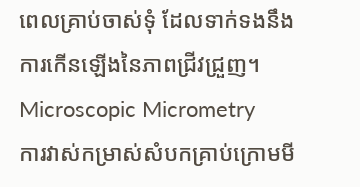ពេលគ្រាប់ចាស់ទុំ ដែលទាក់ទងនឹងការកើនឡើងនៃភាពជ្រីវជ្រួញ។
Microscopic Micrometry
ការវាស់កម្រាស់សំបកគ្រាប់ក្រោមមី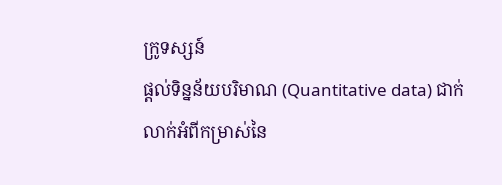ក្រូទស្សន៍
ផ្តល់ទិន្នន័យបរិមាណ (Quantitative data) ជាក់លាក់អំពីកម្រាស់នៃ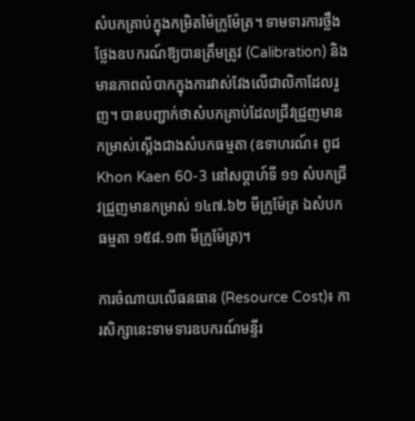សំបកគ្រាប់ក្នុងកម្រិតម៉ៃក្រូម៉ែត្រ។ ទាមទារការថ្លឹងថ្លែងឧបករណ៍ឱ្យបានត្រឹមត្រូវ (Calibration) និងមានភាពលំបាកក្នុងការវាស់វែងលើជាលិកាដែលរួញ។ បានបញ្ជាក់ថាសំបកគ្រាប់ដែលជ្រីវជ្រួញមានកម្រាស់ស្តើងជាងសំបកធម្មតា (ឧទាហរណ៍៖ ពូជ Khon Kaen 60-3 នៅសប្តាហ៍ទី ១១ សំបកជ្រីវជ្រួញមានកម្រាស់ ១៤៧.៦២ មីក្រូម៉ែត្រ ឯសំបកធម្មតា ១៥៨.១៣ មីក្រូម៉ែត្រ)។

ការចំណាយលើធនធាន (Resource Cost)៖ ការសិក្សានេះទាមទារឧបករណ៍មន្ទីរ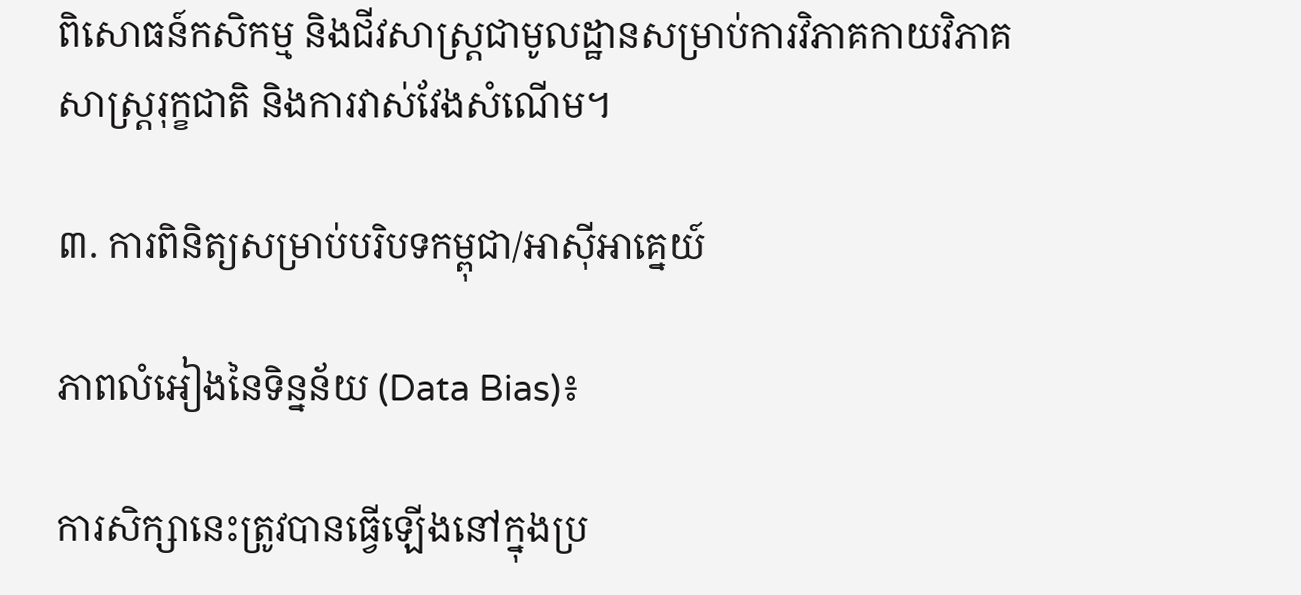ពិសោធន៍កសិកម្ម និងជីវសាស្ត្រជាមូលដ្ឋានសម្រាប់ការវិភាគកាយវិភាគសាស្ត្ររុក្ខជាតិ និងការវាស់វែងសំណើម។

៣. ការពិនិត្យសម្រាប់បរិបទកម្ពុជា/អាស៊ីអាគ្នេយ៍

ភាពលំអៀងនៃទិន្នន័យ (Data Bias)៖

ការសិក្សានេះត្រូវបានធ្វើឡើងនៅក្នុងប្រ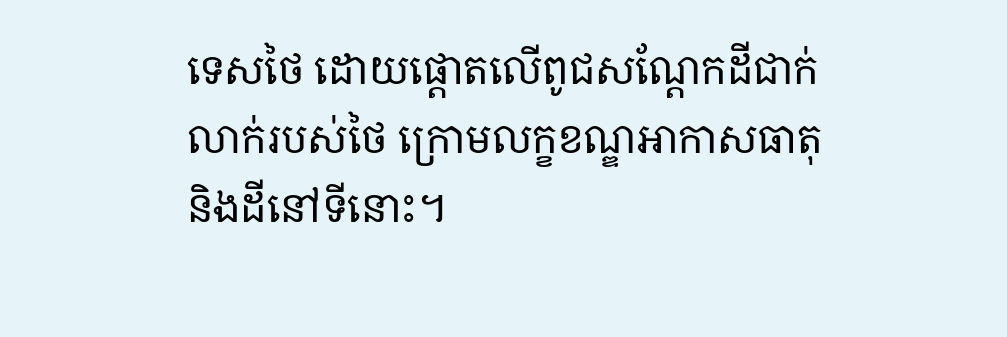ទេសថៃ ដោយផ្តោតលើពូជសណ្តែកដីជាក់លាក់របស់ថៃ ក្រោមលក្ខខណ្ឌអាកាសធាតុ និងដីនៅទីនោះ។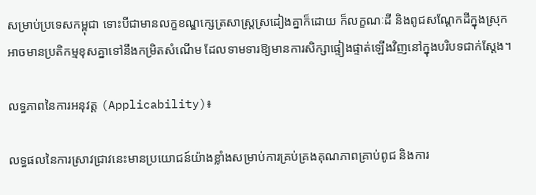សម្រាប់ប្រទេសកម្ពុជា ទោះបីជាមានលក្ខខណ្ឌក្សេត្រសាស្ត្រស្រដៀងគ្នាក៏ដោយ ក៏លក្ខណៈដី និងពូជសណ្តែកដីក្នុងស្រុកអាចមានប្រតិកម្មខុសគ្នាទៅនឹងកម្រិតសំណើម ដែលទាមទារឱ្យមានការសិក្សាផ្ទៀងផ្ទាត់ឡើងវិញនៅក្នុងបរិបទជាក់ស្តែង។

លទ្ធភាពនៃការអនុវត្ត (Applicability)៖

លទ្ធផលនៃការស្រាវជ្រាវនេះមានប្រយោជន៍យ៉ាងខ្លាំងសម្រាប់ការគ្រប់គ្រងគុណភាពគ្រាប់ពូជ និងការ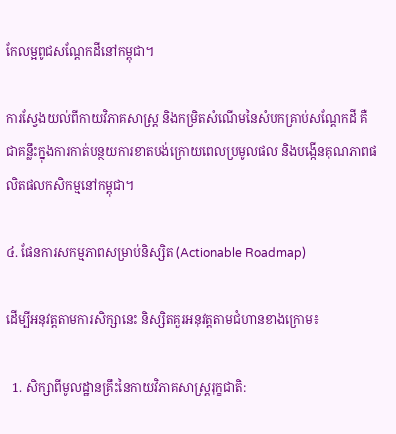កែលម្អពូជសណ្តែកដីនៅកម្ពុជា។

ការស្វែងយល់ពីកាយវិភាគសាស្ត្រ និងកម្រិតសំណើមនៃសំបកគ្រាប់សណ្តែកដី គឺជាគន្លឹះក្នុងការកាត់បន្ថយការខាតបង់ក្រោយពេលប្រមូលផល និងបង្កើនគុណភាពផលិតផលកសិកម្មនៅកម្ពុជា។

៤. ផែនការសកម្មភាពសម្រាប់និស្សិត (Actionable Roadmap)

ដើម្បីអនុវត្តតាមការសិក្សានេះ និស្សិតគួរអនុវត្តតាមជំហានខាងក្រោម៖

  1. សិក្សាពីមូលដ្ឋានគ្រឹះនៃកាយវិភាគសាស្ត្ររុក្ខជាតិ: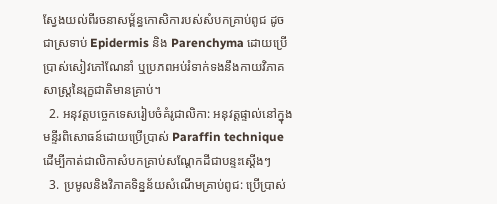ស្វែងយល់ពីរចនាសម្ព័ន្ធកោសិការបស់សំបកគ្រាប់ពូជ ដូចជាស្រទាប់ Epidermis និង Parenchyma ដោយប្រើប្រាស់សៀវភៅណែនាំ ឬប្រភពអប់រំទាក់ទងនឹងកាយវិភាគសាស្ត្រនៃរុក្ខជាតិមានគ្រាប់។
  2. អនុវត្តបច្ចេកទេសរៀបចំគំរូជាលិកា: អនុវត្តផ្ទាល់នៅក្នុងមន្ទីរពិសោធន៍ដោយប្រើប្រាស់ Paraffin technique ដើម្បីកាត់ជាលិកាសំបកគ្រាប់សណ្តែកដីជាបន្ទះស្តើងៗ
  3. ប្រមូលនិងវិភាគទិន្នន័យសំណើមគ្រាប់ពូជ: ប្រើប្រាស់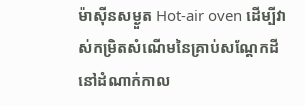ម៉ាស៊ីនសម្ងួត Hot-air oven ដើម្បីវាស់កម្រិតសំណើមនៃគ្រាប់សណ្តែកដីនៅដំណាក់កាល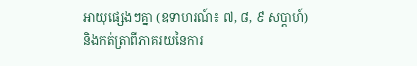អាយុផ្សេងៗគ្នា (ឧទាហរណ៍៖ ៧, ៨, ៩ សប្តាហ៍) និងកត់ត្រាពីភាគរយនៃការ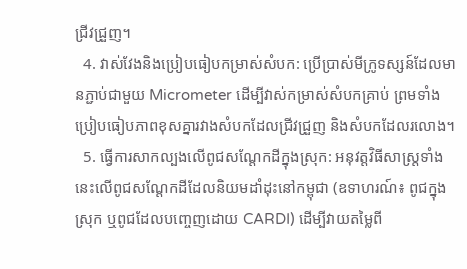ជ្រីវជ្រួញ។
  4. វាស់វែងនិងប្រៀបធៀបកម្រាស់សំបក: ប្រើប្រាស់មីក្រូទស្សន៍ដែលមានភ្ជាប់ជាមួយ Micrometer ដើម្បីវាស់កម្រាស់សំបកគ្រាប់ ព្រមទាំងប្រៀបធៀបភាពខុសគ្នារវាងសំបកដែលជ្រីវជ្រួញ និងសំបកដែលរលោង។
  5. ធ្វើការសាកល្បងលើពូជសណ្តែកដីក្នុងស្រុក: អនុវត្តវិធីសាស្ត្រទាំងនេះលើពូជសណ្តែកដីដែលនិយមដាំដុះនៅកម្ពុជា (ឧទាហរណ៍៖ ពូជក្នុងស្រុក ឬពូជដែលបញ្ចេញដោយ CARDI) ដើម្បីវាយតម្លៃពី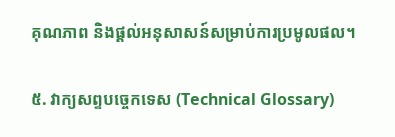គុណភាព និងផ្តល់អនុសាសន៍សម្រាប់ការប្រមូលផល។

៥. វាក្យសព្ទបច្ចេកទេស (Technical Glossary)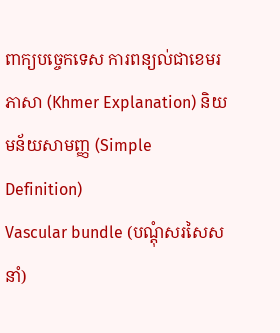ពាក្យបច្ចេកទេស ការពន្យល់ជាខេមរភាសា (Khmer Explanation) និយមន័យសាមញ្ញ (Simple Definition)
Vascular bundle (បណ្តុំសរសៃសនាំ)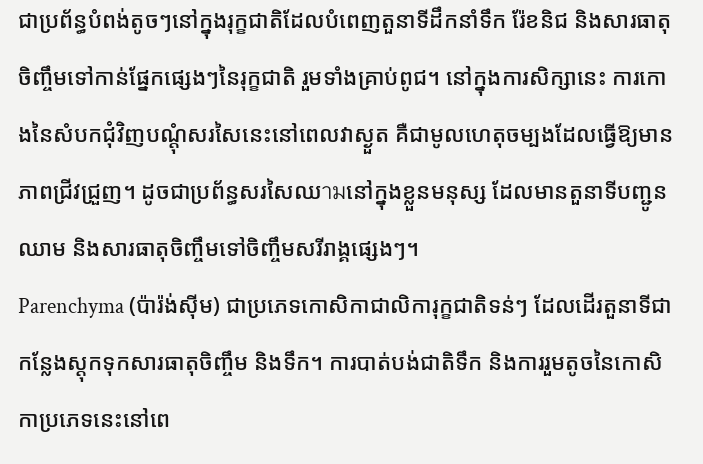ជាប្រព័ន្ធបំពង់តូចៗនៅក្នុងរុក្ខជាតិដែលបំពេញតួនាទីដឹកនាំទឹក រ៉ែខនិជ និងសារធាតុចិញ្ចឹមទៅកាន់ផ្នែកផ្សេងៗនៃរុក្ខជាតិ រួមទាំងគ្រាប់ពូជ។ នៅក្នុងការសិក្សានេះ ការកោងនៃសំបកជុំវិញបណ្តុំសរសៃនេះនៅពេលវាស្ងួត គឺជាមូលហេតុចម្បងដែលធ្វើឱ្យមានភាពជ្រីវជ្រួញ។ ដូចជាប្រព័ន្ធសរសៃឈามនៅក្នុងខ្លួនមនុស្ស ដែលមានតួនាទីបញ្ជូនឈាម និងសារធាតុចិញ្ចឹមទៅចិញ្ចឹមសរីរាង្គផ្សេងៗ។
Parenchyma (ប៉ារ៉ង់ស៊ីម) ជាប្រភេទកោសិកាជាលិការុក្ខជាតិទន់ៗ ដែលដើរតួនាទីជាកន្លែងស្តុកទុកសារធាតុចិញ្ចឹម និងទឹក។ ការបាត់បង់ជាតិទឹក និងការរួមតូចនៃកោសិកាប្រភេទនេះនៅពេ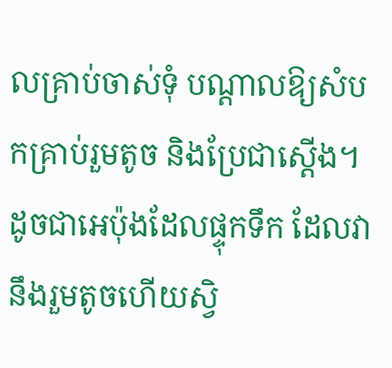លគ្រាប់ចាស់ទុំ បណ្តាលឱ្យសំបកគ្រាប់រួមតូច និងប្រែជាស្តើង។ ដូចជាអេប៉ុងដែលផ្ទុកទឹក ដែលវានឹងរួមតូចហើយស្វិ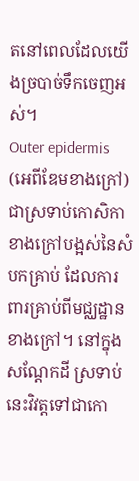តនៅពេលដែលយើងច្របាច់ទឹកចេញអស់។
Outer epidermis (អេពីឌែមខាងក្រៅ) ជាស្រទាប់កោសិកាខាងក្រៅបង្អស់នៃសំបកគ្រាប់ ដែលការពារគ្រាប់ពីមជ្ឈដ្ឋានខាងក្រៅ។ នៅក្នុងសណ្តែកដី ស្រទាប់នេះវិវត្តទៅជាកោ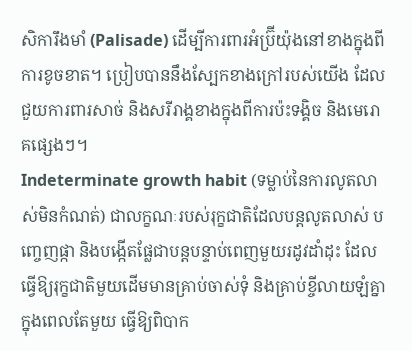សិការឹងមាំ (Palisade) ដើម្បីការពារអំប្រ៊ីយ៉ុងនៅខាងក្នុងពីការខូចខាត។ ប្រៀបបាននឹងស្បែកខាងក្រៅរបស់យើង ដែលជួយការពារសាច់ និងសរីរាង្គខាងក្នុងពីការប៉ះទង្គិច និងមេរោគផ្សេងៗ។
Indeterminate growth habit (ទម្លាប់នៃការលូតលាស់មិនកំណត់) ជាលក្ខណៈរបស់រុក្ខជាតិដែលបន្តលូតលាស់ បញ្ចេញផ្កា និងបង្កើតផ្លែជាបន្តបន្ទាប់ពេញមួយរដូវដាំដុះ ដែលធ្វើឱ្យរុក្ខជាតិមួយដើមមានគ្រាប់ចាស់ទុំ និងគ្រាប់ខ្ចីលាយឡំគ្នាក្នុងពេលតែមួយ ធ្វើឱ្យពិបាក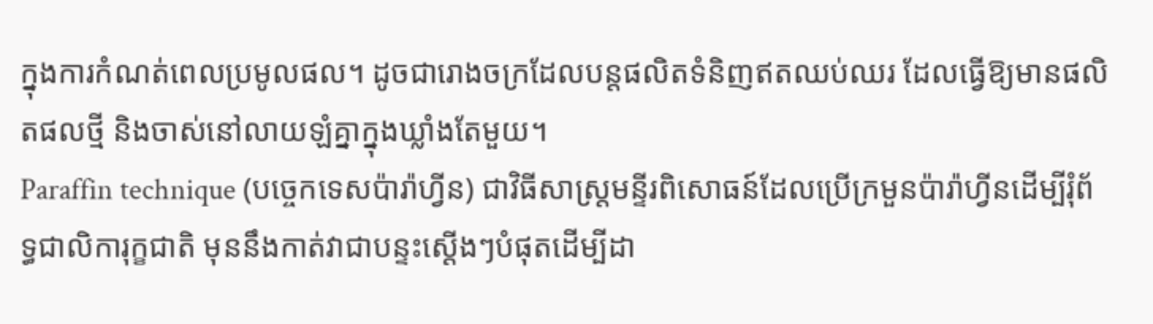ក្នុងការកំណត់ពេលប្រមូលផល។ ដូចជារោងចក្រដែលបន្តផលិតទំនិញឥតឈប់ឈរ ដែលធ្វើឱ្យមានផលិតផលថ្មី និងចាស់នៅលាយឡំគ្នាក្នុងឃ្លាំងតែមួយ។
Paraffin technique (បច្ចេកទេសប៉ារ៉ាហ្វីន) ជាវិធីសាស្ត្រមន្ទីរពិសោធន៍ដែលប្រើក្រមួនប៉ារ៉ាហ្វីនដើម្បីរុំព័ទ្ធជាលិការុក្ខជាតិ មុននឹងកាត់វាជាបន្ទះស្តើងៗបំផុតដើម្បីដា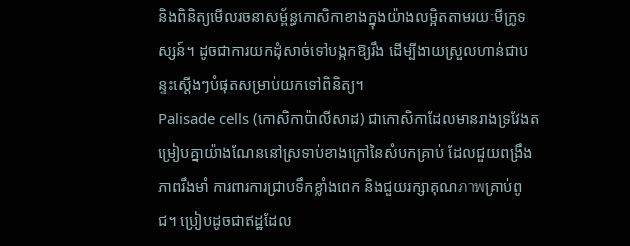និងពិនិត្យមើលរចនាសម្ព័ន្ធកោសិកាខាងក្នុងយ៉ាងលម្អិតតាមរយៈមីក្រូទស្សន៍។ ដូចជាការយកដុំសាច់ទៅបង្កកឱ្យរឹង ដើម្បីងាយស្រួលហាន់ជាបន្ទះស្តើងៗបំផុតសម្រាប់យកទៅពិនិត្យ។
Palisade cells (កោសិកាប៉ាលីសាដ) ជាកោសិកាដែលមានរាងទ្រវែងតម្រៀបគ្នាយ៉ាងណែននៅស្រទាប់ខាងក្រៅនៃសំបកគ្រាប់ ដែលជួយពង្រឹងភាពរឹងមាំ ការពារការជ្រាបទឹកខ្លាំងពេក និងជួយរក្សាគុណภาพគ្រាប់ពូជ។ ប្រៀបដូចជាឥដ្ឋដែល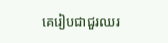គេរៀបជាជួរឈរ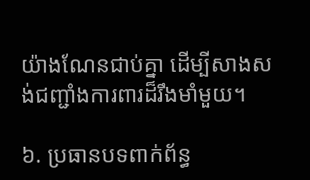យ៉ាងណែនជាប់គ្នា ដើម្បីសាងសង់ជញ្ជាំងការពារដ៏រឹងមាំមួយ។

៦. ប្រធានបទពាក់ព័ន្ធ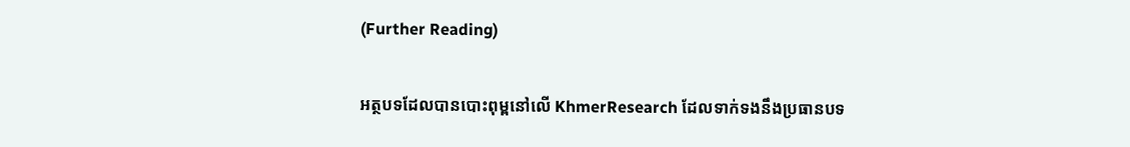(Further Reading)

អត្ថបទដែលបានបោះពុម្ពនៅលើ KhmerResearch ដែលទាក់ទងនឹងប្រធានបទ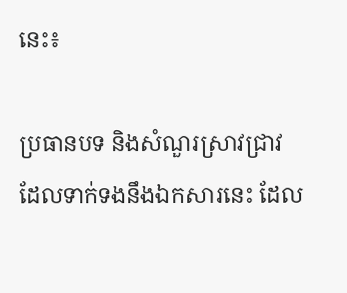នេះ៖

ប្រធានបទ និងសំណួរស្រាវជ្រាវដែលទាក់ទងនឹងឯកសារនេះ ដែល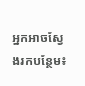អ្នកអាចស្វែងរកបន្ថែម៖